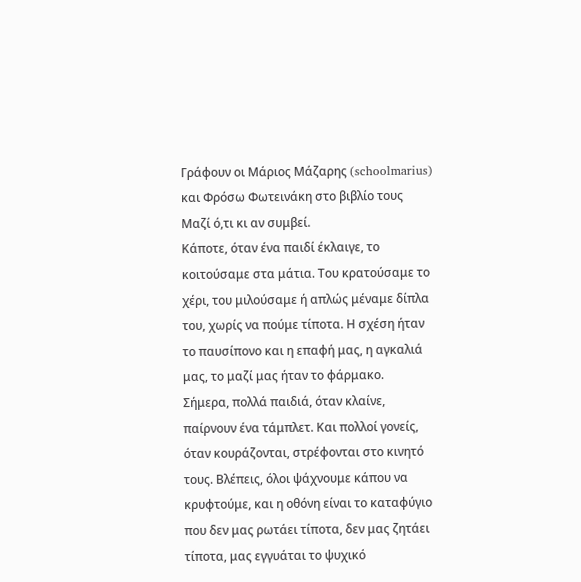Γράφουν οι Μάριος Μάζαρης (schoolmarius) και Φρόσω Φωτεινάκη στο βιβλίο τους Μαζί ό,τι κι αν συμβεί.
Κάποτε, όταν ένα παιδί έκλαιγε, το κοιτούσαμε στα μάτια. Του κρατούσαμε το χέρι, του μιλούσαμε ή απλώς μέναμε δίπλα του, χωρίς να πούμε τίποτα. Η σχέση ήταν το παυσίπονο και η επαφή μας, η αγκαλιά μας, το μαζί μας ήταν το φάρμακο.
Σήμερα, πολλά παιδιά, όταν κλαίνε, παίρνουν ένα τάμπλετ. Και πολλοί γονείς, όταν κουράζονται, στρέφονται στο κινητό τους. Βλέπεις, όλοι ψάχνουμε κάπου να κρυφτούμε, και η οθόνη είναι το καταφύγιο που δεν μας ρωτάει τίποτα, δεν μας ζητάει τίποτα, μας εγγυάται το ψυχικό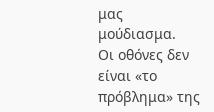μας μούδιασμα.
Οι οθόνες δεν είναι «το πρόβλημα» της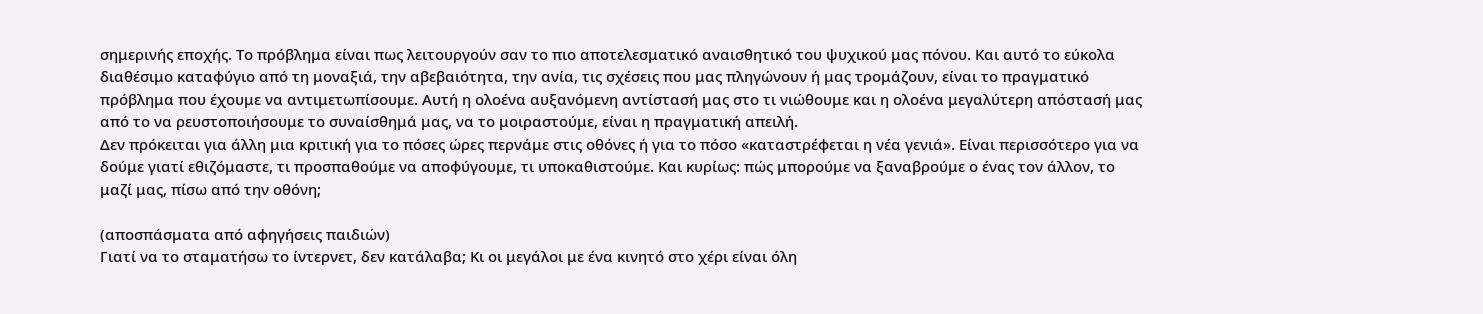σημερινής εποχής. Το πρόβλημα είναι πως λειτουργούν σαν το πιο αποτελεσματικό αναισθητικό του ψυχικού μας πόνου. Και αυτό το εύκολα διαθέσιμο καταφύγιο από τη μοναξιά, την αβεβαιότητα, την ανία, τις σχέσεις που μας πληγώνουν ή μας τρομάζουν, είναι το πραγματικό πρόβλημα που έχουμε να αντιμετωπίσουμε. Αυτή η ολοένα αυξανόμενη αντίστασή μας στο τι νιώθουμε και η ολοένα μεγαλύτερη απόστασή μας από το να ρευστοποιήσουμε το συναίσθημά μας, να το μοιραστούμε, είναι η πραγματική απειλή.
Δεν πρόκειται για άλλη μια κριτική για το πόσες ώρες περνάμε στις οθόνες ή για το πόσο «καταστρέφεται η νέα γενιά». Είναι περισσότερο για να δούμε γιατί εθιζόμαστε, τι προσπαθούμε να αποφύγουμε, τι υποκαθιστούμε. Και κυρίως: πώς μπορούμε να ξαναβρούμε ο ένας τον άλλον, το μαζί μας, πίσω από την οθόνη;

(αποσπάσματα από αφηγήσεις παιδιών)
Γιατί να το σταματήσω το ίντερνετ, δεν κατάλαβα; Κι οι μεγάλοι με ένα κινητό στο χέρι είναι όλη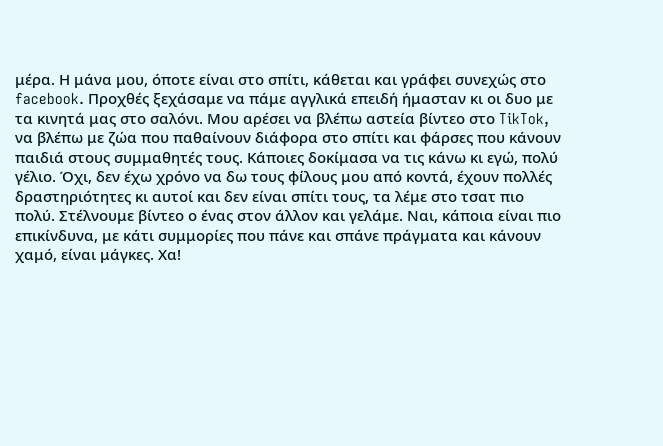μέρα. Η μάνα μου, όποτε είναι στο σπίτι, κάθεται και γράφει συνεχώς στο facebook. Προχθές ξεχάσαμε να πάμε αγγλικά επειδή ήμασταν κι οι δυο με τα κινητά μας στο σαλόνι. Μου αρέσει να βλέπω αστεία βίντεο στο TikTok, να βλέπω με ζώα που παθαίνουν διάφορα στο σπίτι και φάρσες που κάνουν παιδιά στους συμμαθητές τους. Κάποιες δοκίμασα να τις κάνω κι εγώ, πολύ γέλιο. Όχι, δεν έχω χρόνο να δω τους φίλους μου από κοντά, έχουν πολλές δραστηριότητες κι αυτοί και δεν είναι σπίτι τους, τα λέμε στο τσατ πιο πολύ. Στέλνουμε βίντεο ο ένας στον άλλον και γελάμε. Ναι, κάποια είναι πιο επικίνδυνα, με κάτι συμμορίες που πάνε και σπάνε πράγματα και κάνουν χαμό, είναι μάγκες. Χα!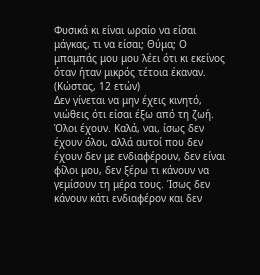Φυσικά κι είναι ωραίο να είσαι μάγκας, τι να είσαι; Θύμα; Ο μπαμπάς μου μου λέει ότι κι εκείνος όταν ήταν μικρός τέτοια έκαναν. (Κώστας, 12 ετών)
Δεν γίνεται να μην έχεις κινητό, νιώθεις ότι είσαι έξω από τη ζωή. Όλοι έχουν. Καλά, ναι, ίσως δεν έχουν όλοι, αλλά αυτοί που δεν έχουν δεν με ενδιαφέρουν, δεν είναι φίλοι μου, δεν ξέρω τι κάνουν να γεμίσουν τη μέρα τους. Ίσως δεν κάνουν κάτι ενδιαφέρον και δεν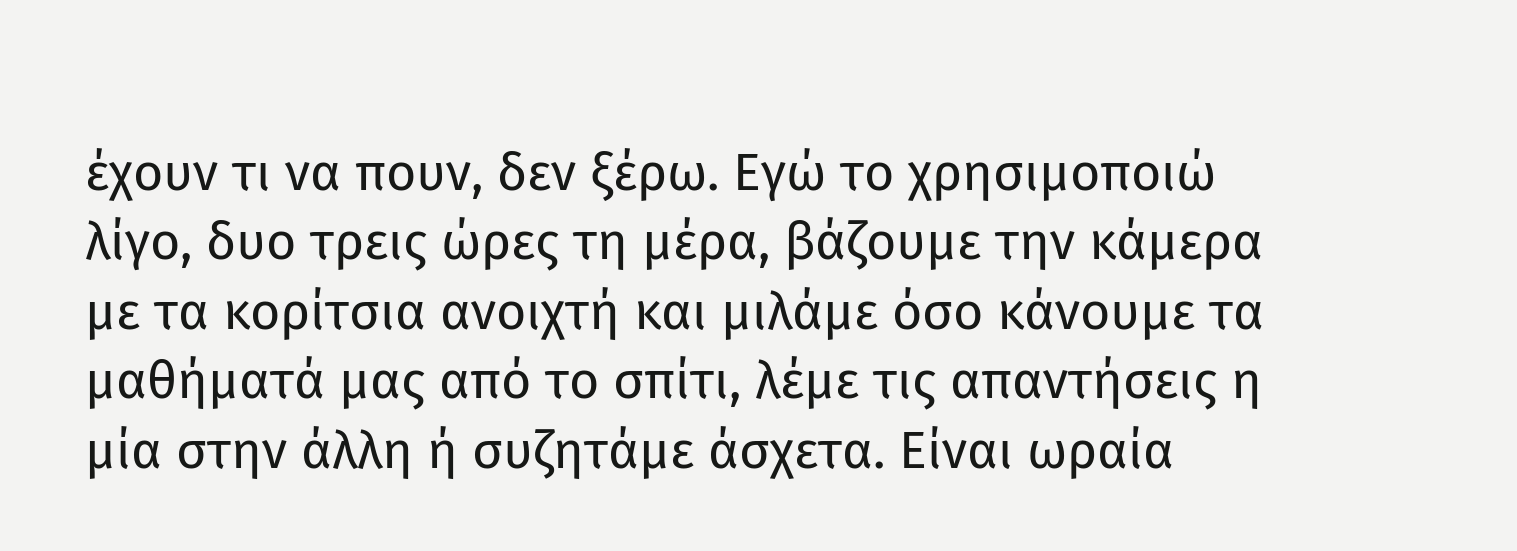έχουν τι να πουν, δεν ξέρω. Εγώ το χρησιμοποιώ λίγο, δυο τρεις ώρες τη μέρα, βάζουμε την κάμερα με τα κορίτσια ανοιχτή και μιλάμε όσο κάνουμε τα μαθήματά μας από το σπίτι, λέμε τις απαντήσεις η μία στην άλλη ή συζητάμε άσχετα. Είναι ωραία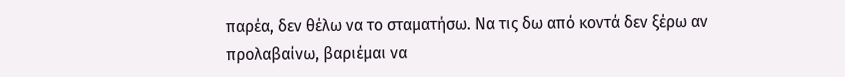παρέα, δεν θέλω να το σταματήσω. Να τις δω από κοντά δεν ξέρω αν προλαβαίνω, βαριέμαι να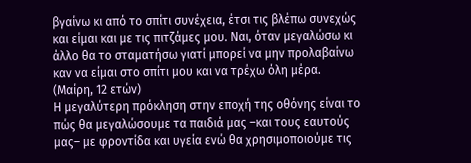βγαίνω κι από το σπίτι συνέχεια, έτσι τις βλέπω συνεχώς και είμαι και με τις πιτζάμες μου. Ναι, όταν μεγαλώσω κι άλλο θα το σταματήσω γιατί μπορεί να μην προλαβαίνω καν να είμαι στο σπίτι μου και να τρέχω όλη μέρα. (Μαίρη, 12 ετών)
Η μεγαλύτερη πρόκληση στην εποχή της οθόνης είναι το πώς θα μεγαλώσουμε τα παιδιά μας –και τους εαυτούς μας– με φροντίδα και υγεία ενώ θα χρησιμοποιούμε τις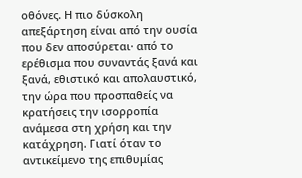οθόνες. Η πιο δύσκολη απεξάρτηση είναι από την ουσία που δεν αποσύρεται· από το ερέθισμα που συναντάς ξανά και ξανά, εθιστικό και απολαυστικό, την ώρα που προσπαθείς να κρατήσεις την ισορροπία ανάμεσα στη χρήση και την κατάχρηση. Γιατί όταν το αντικείμενο της επιθυμίας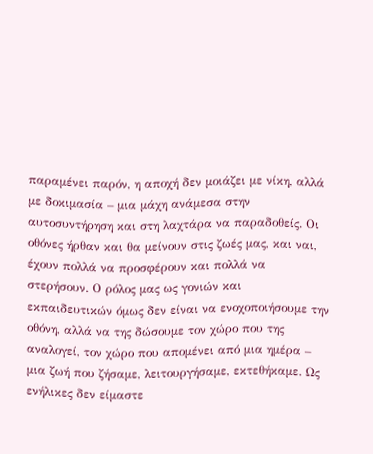παραμένει παρόν, η αποχή δεν μοιάζει με νίκη, αλλά με δοκιμασία – μια μάχη ανάμεσα στην αυτοσυντήρηση και στη λαχτάρα να παραδοθείς. Οι οθόνες ήρθαν και θα μείνουν στις ζωές μας, και ναι, έχουν πολλά να προσφέρουν και πολλά να στερήσουν. Ο ρόλος μας ως γονιών και εκπαιδευτικών όμως δεν είναι να ενοχοποιήσουμε την οθόνη, αλλά να της δώσουμε τον χώρο που της αναλογεί, τον χώρο που απομένει από μια ημέρα – μια ζωή που ζήσαμε, λειτουργήσαμε, εκτεθήκαμε. Ως ενήλικες δεν είμαστε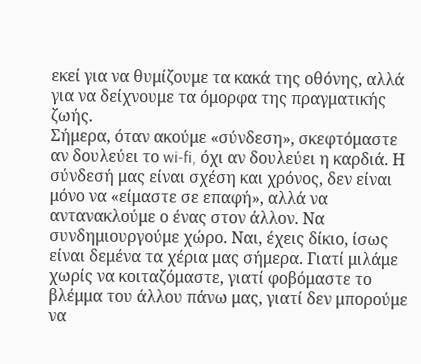εκεί για να θυμίζουμε τα κακά της οθόνης, αλλά για να δείχνουμε τα όμορφα της πραγματικής ζωής.
Σήμερα, όταν ακούμε «σύνδεση», σκεφτόμαστε αν δουλεύει το wi-fi, όχι αν δουλεύει η καρδιά. Η σύνδεσή μας είναι σχέση και χρόνος, δεν είναι μόνο να «είμαστε σε επαφή», αλλά να αντανακλούμε ο ένας στον άλλον. Να συνδημιουργούμε χώρο. Ναι, έχεις δίκιο, ίσως είναι δεμένα τα χέρια μας σήμερα. Γιατί μιλάμε χωρίς να κοιταζόμαστε, γιατί φοβόμαστε το βλέμμα του άλλου πάνω μας, γιατί δεν μπορούμε να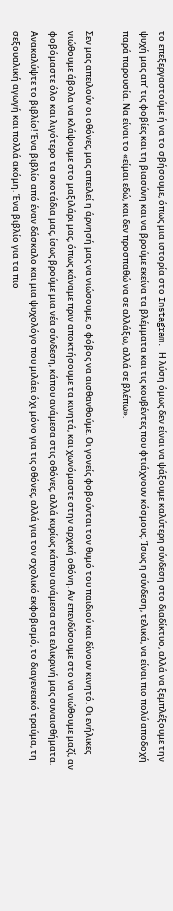το επεξεργαστούμε ή να το σβήσουμε, όπως μια ιστορία στο Instagram. Η λύση όμως δεν είναι να ψάξουμε καλύτερη σύνδεση στο διαδίκτυο, αλλά να ξεμπλέξουμε την ψυχή μας απ’ τις φοβίες και τη βιασύνη και να βρούμε εκείνα τα βλέμματα και τις κουβέντες που φτιάχνουν κόσμους. Ίσως η σύνδεση, τελικά, να είναι πιο πολύ αποδοχή παρά παρουσία. Να είναι το «είμαι εδώ, και δεν προσπαθώ να σε αλλάξω, αλλά σε βλέπω».

Σεν μας απειλούν οι οθόνες, μας απειλεί η άρνησή μας να νιώσουμε, ο φόβος να αισθανθούμε. Οι γονείς φοβούνται τον θυμό του παιδιού και δίνουν κινητό. Οι ενήλικες νιώθουμε άβολα να κλάψουμε στο μαξιλάρι μας, όπως κάναμε πριν αποκτήσουμε τα κινητά, και χωνόμαστε στην αρχική οθόνη. Αν επενδύσουμε στο να νιώθουμε μαζί, αν φοβόμαστε όλο και λιγότερο τα σκοτάδια μας, ίσως βρούμε μια νέα σύνδεση, κάπου ανάμεσα στις οθόνες, αλλά κυρίως κάπου ανάμεσα στα ειλικρινή μας συναισθήματα.
Ανακαλύψτε το βιβλίο! Ένα βιβλίο από έναν δάσκαλο και μια ψυχολόγο που μιλάει όχι μόνο για τις οθόνες, αλλά για τον σχολικό εκφοβισμό, το διαγενεακό τραύμα, τη σεξουαλική αγωγή και πολλά ακόμη. Ένα βιβλίο για τα πιο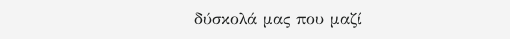δύσκολά μας που μαζί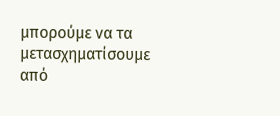μπορούμε να τα μετασχηματίσουμε από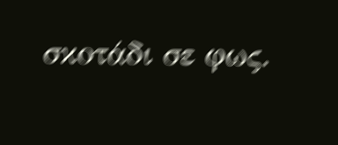σκοτάδι σε φως.